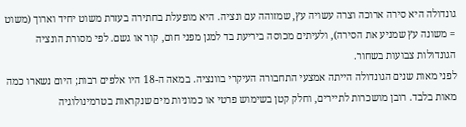גונדולה היא סירה ארוכה וצרה עשויה עץ, שמזוהה עם ונציה. היא מופעלת בחתירה בעזרת משוט יחיד וארוך (משוט = משונה עץ שמניע את הסירה), ולעיתים מכוסה ביריעת בד למגן מפני חום, קור או גשם. לפי מסורת הונציה הגונדולות צבועות בשחור.
לפני מאות שנים הגונדולה הייתה אמצעי התחבורה העיקרי בוונציה. במאה ה-18 היו אלפים רבות; היום נשארו כמה מאות בלבד. רובן מושכרות לתיירים, וחלק קטן בשימוש פרטי או כמוניות מים שנקראות בטרמינולוגיה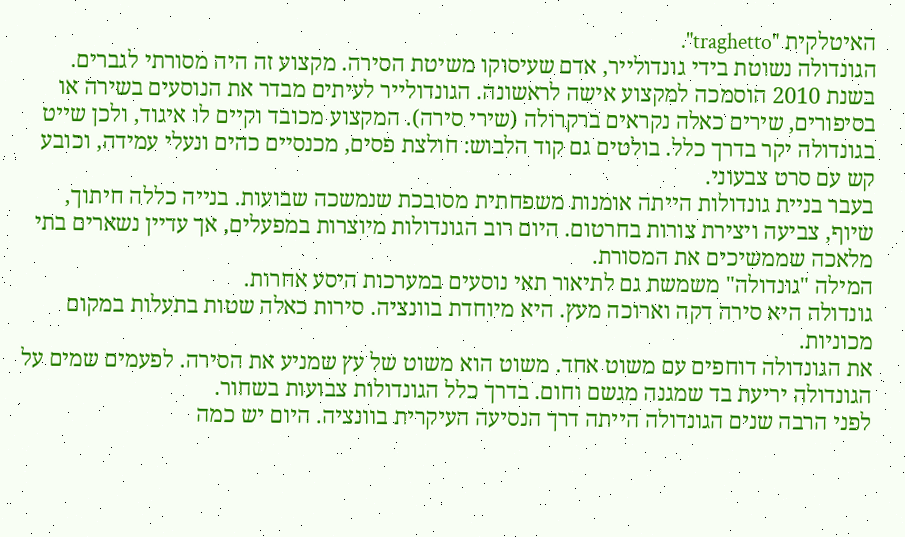האיטלקית "traghetto".
הגונדולה נשוטת בידי גונדולייר, אדם שעיסוקו משיטת הסירה. מקצוע זה היה מסורתי לגברים. בשנת 2010 הוסמכה למקצוע אישה לראשונה. הגונדולייר לעיתים מבדר את הנוסעים בשירה או בסיפורים, שירים כאלה נקראים ברקרולה (שירי סירה). המקצוע מכובד וקיים לו איגוד, ולכן שייט בגונדולה יקר בדרך כלל. בולטים גם קוד הלבוש: חולצת פסים, מכנסיים כהים ונעלי עמידה, וכובע קש עם סרט צבעוני.
בעבר בניית גונדולות הייתה אומנות משפחתית מסובכת שנמשכה שבועות. בנייה כללה חיתוך, שיוף, צביעה ויצירת צורות בחרטום. היום רוב הגונדולות מיוצרות במפעלים, אך עדיין נשארים בתי מלאכה שממשיכים את המסורת.
המילה "גונדולה" משמשת גם לתיאור תאי נוסעים במערכות היסע אחרות.
גונדולה היא סירה דקה וארוכה מעץ. היא מיוחדת בוונציה. סירות כאלה שטות בתעלות במקום מכוניות.
את הגונדולה דוחפים עם משוט אחד. משוט הוא משוט של עץ שמניע את הסירה. לפעמים שמים על הגונדולה יריעת בד שמגנה מגשם וחום. בדרך כלל הגונדולות צבועות בשחור.
לפני הרבה שנים הגונדולה הייתה דרך הנסיעה העיקרית בוונציה. היום יש כמה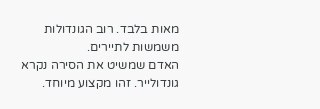מאות בלבד. רוב הגונדולות משמשות לתיירים.
האדם שמשיט את הסירה נקרא גונדולייר. זהו מקצוע מיוחד.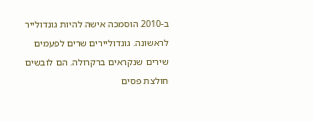ב-2010 הוסמכה אישה להיות גונדולייר לראשונה. גונדוליירים שרים לפעמים שירים שנקראים ברקרולה. הם לובשים חולצת פסים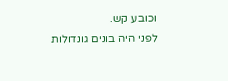וכובע קש.
לפני היה בונים גונדולות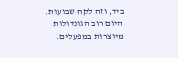ביד, וזה לקח שבועות. היום רוב הגונדולות מיוצרות במפעלים.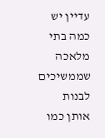עדיין יש כמה בתי מלאכה שממשיכים לבנות אותן כמו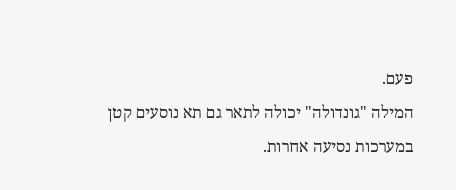פעם.
המילה "גונדולה" יכולה לתאר גם תא נוסעים קטן במערכות נסיעה אחרות.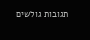תגובות גולשים